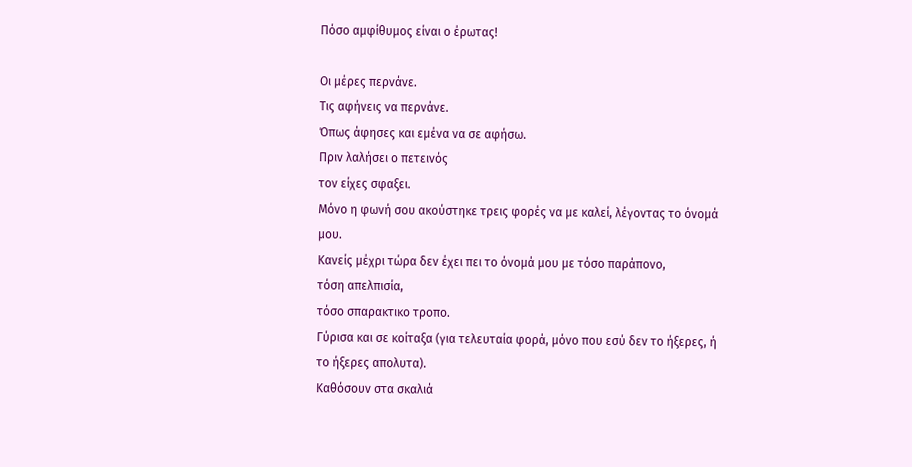Πόσο αμφίθυμος είναι ο έρωτας!

Οι μέρες περνάνε.
Τις αφήνεις να περνάνε.
Όπως άφησες και εμένα να σε αφήσω.
Πριν λαλήσει ο πετεινός
τον είχες σφαξει.
Μόνο η φωνή σου ακούστηκε τρεις φορές να με καλεί, λέγοντας το όνομά μου.
Κανείς μέχρι τώρα δεν έχει πει το όνομά μου με τόσο παράπονο,
τόση απελπισία,
τόσο σπαρακτικο τροπο.
Γύρισα και σε κοίταξα (για τελευταία φορά, μόνο που εσύ δεν το ήξερες, ή το ήξερες απολυτα).
Καθόσουν στα σκαλιά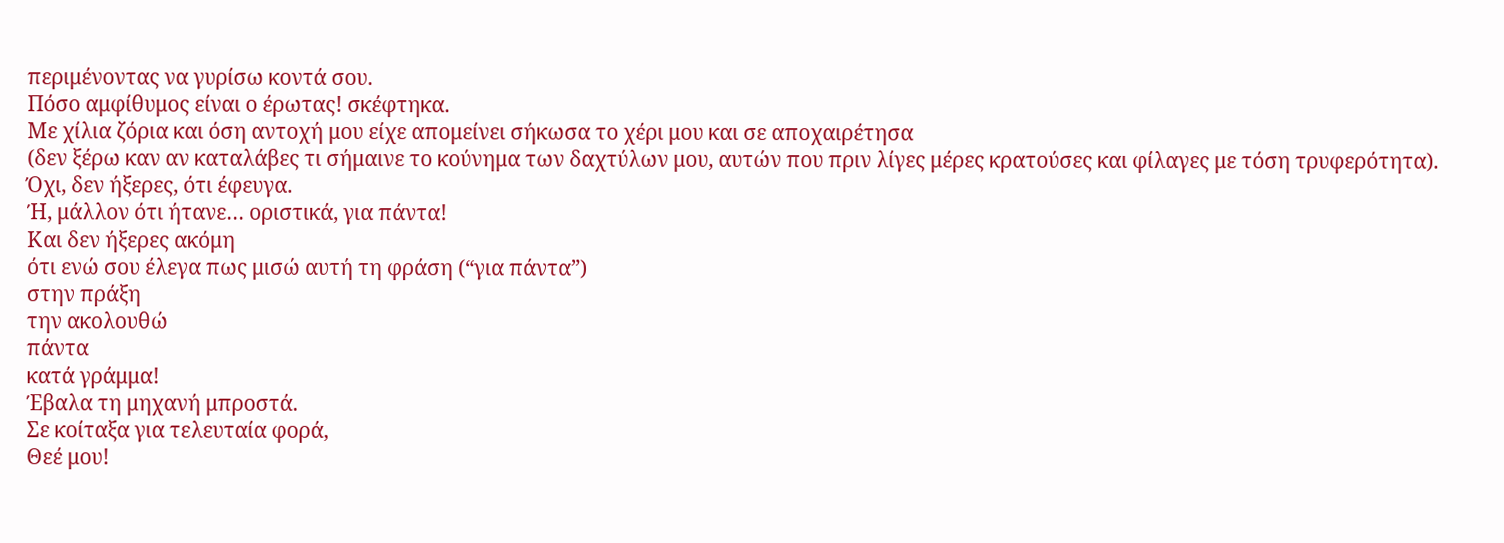περιμένοντας να γυρίσω κοντά σου.
Πόσο αμφίθυμος είναι ο έρωτας! σκέφτηκα.
Με χίλια ζόρια και όση αντοχή μου είχε απομείνει σήκωσα το χέρι μου και σε αποχαιρέτησα
(δεν ξέρω καν αν καταλάβες τι σήμαινε το κούνημα των δαχτύλων μου, αυτών που πριν λίγες μέρες κρατούσες και φίλαγες με τόση τρυφερότητα).
Όχι, δεν ήξερες, ότι έφευγα.
Ή, μάλλον ότι ήτανε… οριστικά, για πάντα!
Και δεν ήξερες ακόμη
ότι ενώ σου έλεγα πως μισώ αυτή τη φράση (“για πάντα”)
στην πράξη
την ακολουθώ
πάντα
κατά γράμμα!
Έβαλα τη μηχανή μπροστά.
Σε κοίταξα για τελευταία φορά,
Θεέ μου!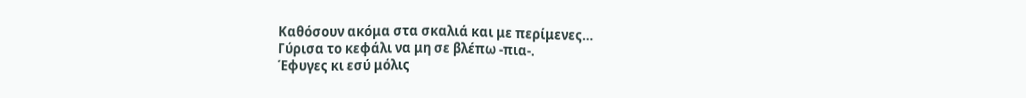Καθόσουν ακόμα στα σκαλιά και με περίμενες…
Γύρισα το κεφάλι να μη σε βλέπω -πια-.
Έφυγες κι εσύ μόλις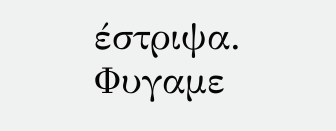έστριψα.
Φυγαμε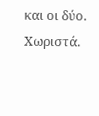και οι δύο.
Χωριστά.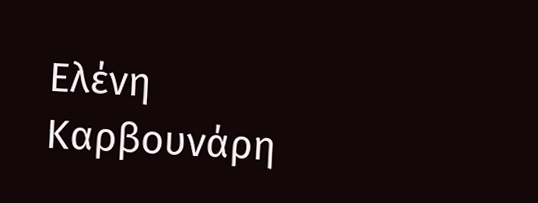Ελένη Καρβουνάρη